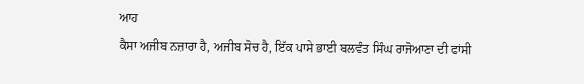ਆਹ
ਕੈਸਾ ਅਜੀਬ ਨਜ਼ਾਰਾ ਹੈ, ਅਜੀਬ ਸੋਚ ਹੈ, ਇੱਕ ਪਾਸੇ ਭਾਈ ਬਲਵੰਤ ਸਿੰਘ ਰਾਜੋਆਣਾ ਦੀ ਫਾਂਸੀ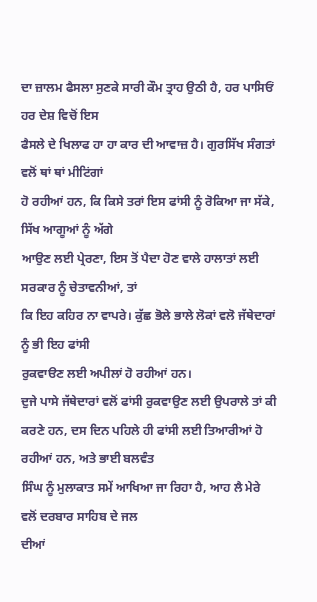ਦਾ ਜ਼ਾਲਮ ਫੈਸਲਾ ਸੁਣਕੇ ਸਾਰੀ ਕੌਮ ਤ੍ਰਾਹ ਉਠੀ ਹੈ, ਹਰ ਪਾਸਿਓਂ ਹਰ ਦੇਸ਼ ਵਿਚੋਂ ਇਸ
ਫੈਸਲੇ ਦੇ ਖਿਲਾਫ ਹਾ ਹਾ ਕਾਰ ਦੀ ਆਵਾਜ਼ ਹੈ। ਗੁਰਸਿੱਖ ਸੰਗਤਾਂ ਵਲੋਂ ਥਾਂ ਥਾਂ ਮੀਟਿਂਗਾਂ
ਹੋ ਰਹੀਆਂ ਹਨ, ਕਿ ਕਿਸੇ ਤਰਾਂ ਇਸ ਫਾਂਸੀ ਨੂੰ ਰੋਕਿਆ ਜਾ ਸੱਕੇ, ਸਿੱਖ ਆਗੂਆਂ ਨੂੰ ਅੱਗੇ
ਆਉਣ ਲਈ ਪ੍ਰੇਰਣਾ, ਇਸ ਤੋਂ ਪੈਦਾ ਹੋਣ ਵਾਲੇ ਹਾਲਾਤਾਂ ਲਈ ਸਰਕਾਰ ਨੂੰ ਚੇਤਾਵਨੀਆਂ, ਤਾਂ
ਕਿ ਇਹ ਕਹਿਰ ਨਾ ਵਾਪਰੇ। ਕੁੱਛ ਭੋਲੇ ਭਾਲੇ ਲੋਕਾਂ ਵਲੋ ਜੱਥੇਦਾਰਾਂ ਨੂੰ ਭੀ ਇਹ ਫਾਂਸੀ
ਰੁਕਵਾੳਣ ਲਈ ਅਪੀਲਾਂ ਹੋ ਰਹੀਆਂ ਹਨ।
ਦੁਜੇ ਪਾਸੇ ਜੱਥੇਦਾਰਾਂ ਵਲੋਂ ਫਾਂਸੀ ਰੁਕਵਾਉਣ ਲਈ ਉਪਰਾਲੇ ਤਾਂ ਕੀ
ਕਰਣੇ ਹਨ, ਦਸ ਦਿਨ ਪਹਿਲੇ ਹੀ ਫਾਂਸੀ ਲਈ ਤਿਆਰੀਆਂ ਹੋ ਰਹੀਆਂ ਹਨ, ਅਤੇ ਭਾਈ ਬਲਵੰਤ
ਸਿੰਘ ਨੂੰ ਮੁਲਾਕਾਤ ਸਮੇਂ ਆਖਿਆ ਜਾ ਰਿਹਾ ਹੈ, ਆਹ ਲੈ ਮੇਰੇ ਵਲੋਂ ਦਰਬਾਰ ਸਾਹਿਬ ਦੇ ਜਲ
ਦੀਆਂ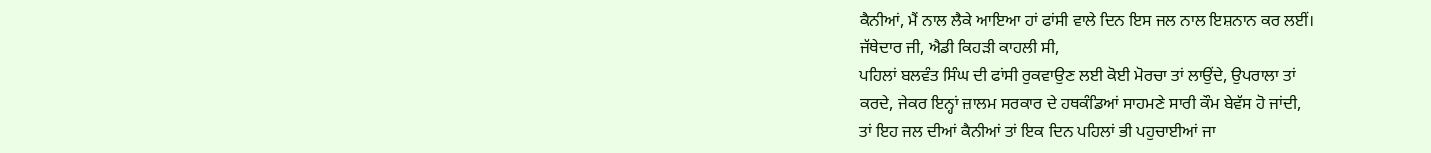ਕੈਨੀਆਂ, ਮੈਂ ਨਾਲ ਲੈਕੇ ਆਇਆ ਹਾਂ ਫਾਂਸੀ ਵਾਲੇ ਦਿਨ ਇਸ ਜਲ ਨਾਲ ਇਸ਼ਨਾਨ ਕਰ ਲਈਂ।
ਜੱਥੇਦਾਰ ਜੀ, ਐਡੀ ਕਿਹੜੀ ਕਾਹਲੀ ਸੀ,
ਪਹਿਲਾਂ ਬਲਵੰਤ ਸਿੰਘ ਦੀ ਫਾਂਸੀ ਰੁਕਵਾਉਣ ਲਈ ਕੋਈ ਮੋਰਚਾ ਤਾਂ ਲਾਉਂਦੇ, ਉਪਰਾਲਾ ਤਾਂ
ਕਰਦੇ, ਜੇਕਰ ਇਨ੍ਹਾਂ ਜ਼ਾਲਮ ਸਰਕਾਰ ਦੇ ਹਥਕੰਡਿਆਂ ਸਾਹਮਣੇ ਸਾਰੀ ਕੌਮ ਬੇਵੱਸ ਹੋ ਜਾਂਦੀ,
ਤਾਂ ਇਹ ਜਲ ਦੀਆਂ ਕੈਨੀਆਂ ਤਾਂ ਇਕ ਦਿਨ ਪਹਿਲਾਂ ਭੀ ਪਹੁਚਾਈਆਂ ਜਾ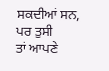ਸਕਦੀਆਂ ਸਨ, ਪਰ ਤੁਸੀ
ਤਾਂ ਆਪਣੇ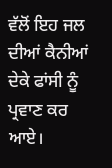ਵੱਲੋਂ ਇਹ ਜਲ ਦੀਆਂ ਕੈਨੀਆਂ ਦੇਕੇ ਫਾਂਸੀ ਨੂੰ ਪ੍ਰਵਾਣ ਕਰ ਆਏ।